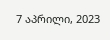7 აპრილი, 2023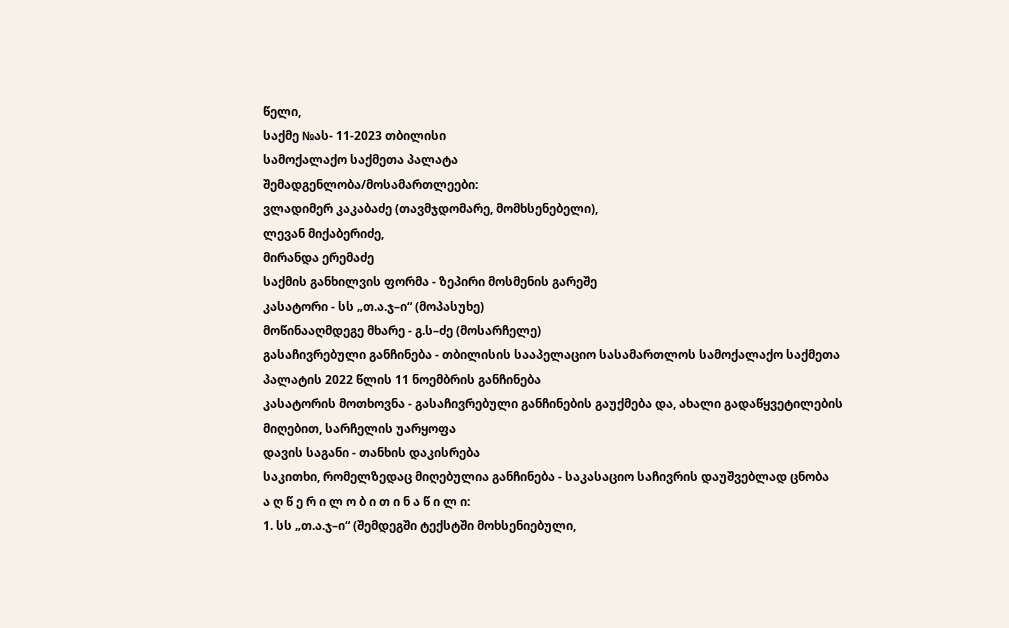წელი,
საქმე №ას- 11-2023 თბილისი
სამოქალაქო საქმეთა პალატა
შემადგენლობა/მოსამართლეები:
ვლადიმერ კაკაბაძე (თავმჯდომარე, მომხსენებელი),
ლევან მიქაბერიძე,
მირანდა ერემაძე
საქმის განხილვის ფორმა - ზეპირი მოსმენის გარეშე
კასატორი - სს „თ.ა.ჯ–ი“ (მოპასუხე)
მოწინააღმდეგე მხარე - გ.ს–ძე (მოსარჩელე)
გასაჩივრებული განჩინება - თბილისის სააპელაციო სასამართლოს სამოქალაქო საქმეთა პალატის 2022 წლის 11 ნოემბრის განჩინება
კასატორის მოთხოვნა - გასაჩივრებული განჩინების გაუქმება და, ახალი გადაწყვეტილების მიღებით, სარჩელის უარყოფა
დავის საგანი - თანხის დაკისრება
საკითხი, რომელზედაც მიღებულია განჩინება - საკასაციო საჩივრის დაუშვებლად ცნობა
ა ღ წ ე რ ი ლ ო ბ ი თ ი ნ ა წ ი ლ ი:
1. სს „თ.ა.ჯ–ი“ (შემდეგში ტექსტში მოხსენიებული,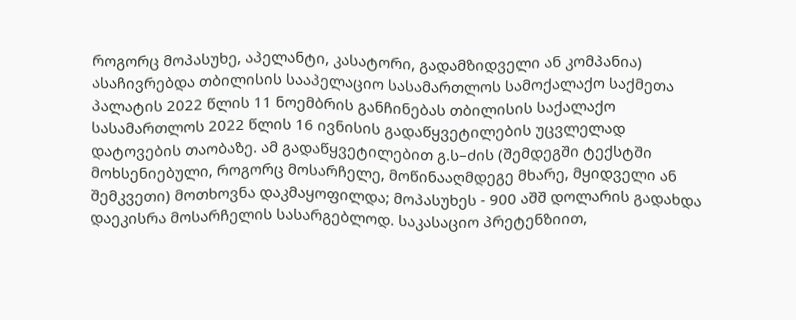როგორც მოპასუხე, აპელანტი, კასატორი, გადამზიდველი ან კომპანია) ასაჩივრებდა თბილისის სააპელაციო სასამართლოს სამოქალაქო საქმეთა პალატის 2022 წლის 11 ნოემბრის განჩინებას თბილისის საქალაქო სასამართლოს 2022 წლის 16 ივნისის გადაწყვეტილების უცვლელად დატოვების თაობაზე. ამ გადაწყვეტილებით გ.ს–ძის (შემდეგში ტექსტში მოხსენიებული, როგორც მოსარჩელე, მოწინააღმდეგე მხარე, მყიდველი ან შემკვეთი) მოთხოვნა დაკმაყოფილდა; მოპასუხეს - 900 აშშ დოლარის გადახდა დაეკისრა მოსარჩელის სასარგებლოდ. საკასაციო პრეტენზიით,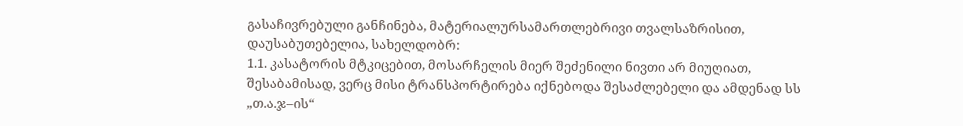გასაჩივრებული განჩინება, მატერიალურსამართლებრივი თვალსაზრისით, დაუსაბუთებელია, სახელდობრ:
1.1. კასატორის მტკიცებით, მოსარჩელის მიერ შეძენილი ნივთი არ მიუღიათ, შესაბამისად, ვერც მისი ტრანსპორტირება იქნებოდა შესაძლებელი და ამდენად სს „თ.ა.ჯ–ის“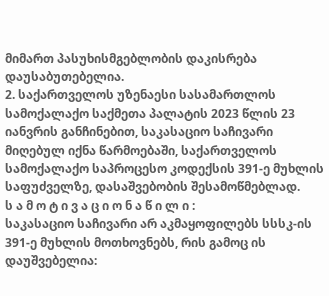მიმართ პასუხისმგებლობის დაკისრება დაუსაბუთებელია.
2. საქართველოს უზენაესი სასამართლოს სამოქალაქო საქმეთა პალატის 2023 წლის 23 იანვრის განჩინებით, საკასაციო საჩივარი მიღებულ იქნა წარმოებაში, საქართველოს სამოქალაქო საპროცესო კოდექსის 391-ე მუხლის საფუძველზე, დასაშვებობის შესამოწმებლად.
ს ა მ ო ტ ი ვ ა ც ი ო ნ ა წ ი ლ ი :
საკასაციო საჩივარი არ აკმაყოფილებს სსსკ-ის 391-ე მუხლის მოთხოვნებს, რის გამოც ის დაუშვებელია: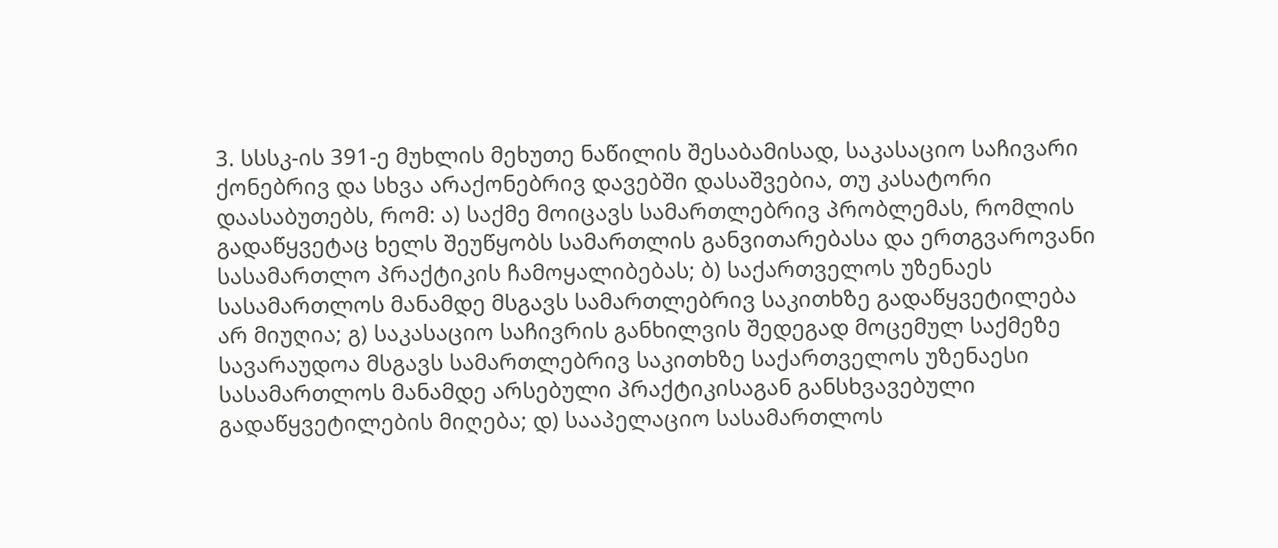3. სსსკ-ის 391-ე მუხლის მეხუთე ნაწილის შესაბამისად, საკასაციო საჩივარი ქონებრივ და სხვა არაქონებრივ დავებში დასაშვებია, თუ კასატორი დაასაბუთებს, რომ: ა) საქმე მოიცავს სამართლებრივ პრობლემას, რომლის გადაწყვეტაც ხელს შეუწყობს სამართლის განვითარებასა და ერთგვაროვანი სასამართლო პრაქტიკის ჩამოყალიბებას; ბ) საქართველოს უზენაეს სასამართლოს მანამდე მსგავს სამართლებრივ საკითხზე გადაწყვეტილება არ მიუღია; გ) საკასაციო საჩივრის განხილვის შედეგად მოცემულ საქმეზე სავარაუდოა მსგავს სამართლებრივ საკითხზე საქართველოს უზენაესი სასამართლოს მანამდე არსებული პრაქტიკისაგან განსხვავებული გადაწყვეტილების მიღება; დ) სააპელაციო სასამართლოს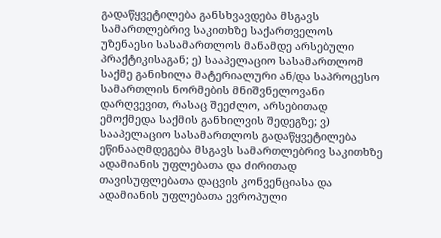გადაწყვეტილება განსხვავდება მსგავს სამართლებრივ საკითხზე საქართველოს უზენაესი სასამართლოს მანამდე არსებული პრაქტიკისაგან; ე) სააპელაციო სასამართლომ საქმე განიხილა მატერიალური ან/და საპროცესო სამართლის ნორმების მნიშვნელოვანი დარღვევით, რასაც შეეძლო, არსებითად ემოქმედა საქმის განხილვის შედეგზე; ვ) სააპელაციო სასამართლოს გადაწყვეტილება ეწინააღმდეგება მსგავს სამართლებრივ საკითხზე ადამიანის უფლებათა და ძირითად თავისუფლებათა დაცვის კონვენციასა და ადამიანის უფლებათა ევროპული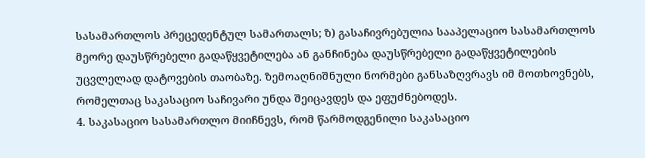სასამართლოს პრეცედენტულ სამართალს; ზ) გასაჩივრებულია სააპელაციო სასამართლოს მეორე დაუსწრებელი გადაწყვეტილება ან განჩინება დაუსწრებელი გადაწყვეტილების უცვლელად დატოვების თაობაზე. ზემოაღნიშნული ნორმები განსაზღვრავს იმ მოთხოვნებს, რომელთაც საკასაციო საჩივარი უნდა შეიცავდეს და ეფუძნებოდეს.
4. საკასაციო სასამართლო მიიჩნევს, რომ წარმოდგენილი საკასაციო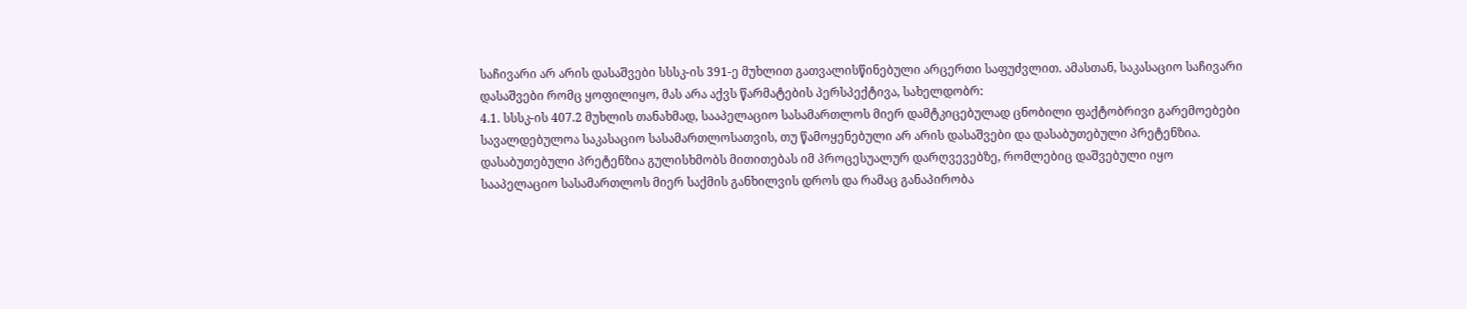საჩივარი არ არის დასაშვები სსსკ-ის 391-ე მუხლით გათვალისწინებული არცერთი საფუძვლით. ამასთან, საკასაციო საჩივარი დასაშვები რომც ყოფილიყო, მას არა აქვს წარმატების პერსპექტივა, სახელდობრ:
4.1. სსსკ-ის 407.2 მუხლის თანახმად, სააპელაციო სასამართლოს მიერ დამტკიცებულად ცნობილი ფაქტობრივი გარემოებები სავალდებულოა საკასაციო სასამართლოსათვის, თუ წამოყენებული არ არის დასაშვები და დასაბუთებული პრეტენზია. დასაბუთებული პრეტენზია გულისხმობს მითითებას იმ პროცესუალურ დარღვევებზე, რომლებიც დაშვებული იყო სააპელაციო სასამართლოს მიერ საქმის განხილვის დროს და რამაც განაპირობა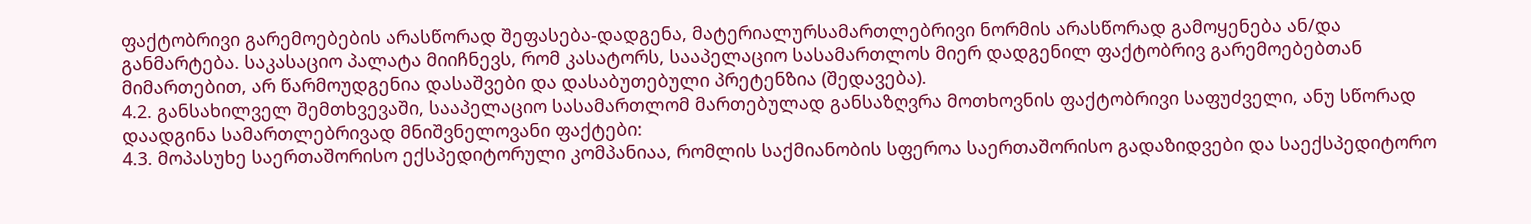ფაქტობრივი გარემოებების არასწორად შეფასება-დადგენა, მატერიალურსამართლებრივი ნორმის არასწორად გამოყენება ან/და განმარტება. საკასაციო პალატა მიიჩნევს, რომ კასატორს, სააპელაციო სასამართლოს მიერ დადგენილ ფაქტობრივ გარემოებებთან მიმართებით, არ წარმოუდგენია დასაშვები და დასაბუთებული პრეტენზია (შედავება).
4.2. განსახილველ შემთხვევაში, სააპელაციო სასამართლომ მართებულად განსაზღვრა მოთხოვნის ფაქტობრივი საფუძველი, ანუ სწორად დაადგინა სამართლებრივად მნიშვნელოვანი ფაქტები:
4.3. მოპასუხე საერთაშორისო ექსპედიტორული კომპანიაა, რომლის საქმიანობის სფეროა საერთაშორისო გადაზიდვები და საექსპედიტორო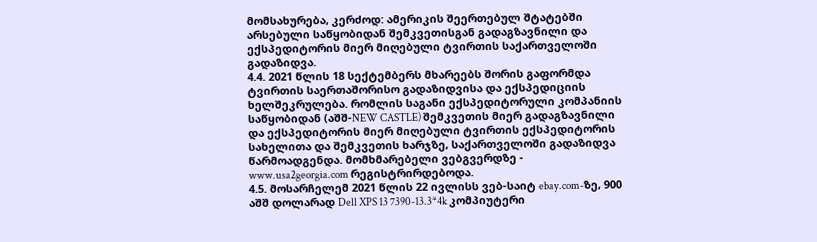მომსახურება, კერძოდ: ამერიკის შეერთებულ შტატებში არსებული საწყობიდან შემკვეთისგან გადაგზავნილი და ექსპედიტორის მიერ მიღებული ტვირთის საქართველოში გადაზიდვა.
4.4. 2021 წლის 18 სექტემბერს მხარეებს შორის გაფორმდა ტვირთის საერთაშორისო გადაზიდვისა და ექსპედიციის ხელშეკრულება. რომლის საგანი ექსპედიტორული კომპანიის საწყობიდან (აშშ-NEW CASTLE) შემკვეთის მიერ გადაგზავნილი და ექსპედიტორის მიერ მიღებული ტვირთის ექსპედიტორის სახელითა და შემკვეთის ხარჯზე, საქართველოში გადაზიდვა წარმოადგენდა. მომხმარებელი ვებგვერდზე - www.usa2georgia.com რეგისტრირდებოდა.
4.5. მოსარჩელემ 2021 წლის 22 ივლისს ვებ-საიტ ebay.com-ზე, 900 აშშ დოლარად Dell XPS 13 7390-13.3*4k კომპიუტერი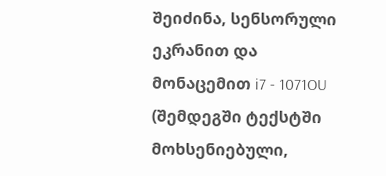შეიძინა, სენსორული ეკრანით და მონაცემით i7 - 1071OU (შემდეგში ტექსტში მოხსენიებული,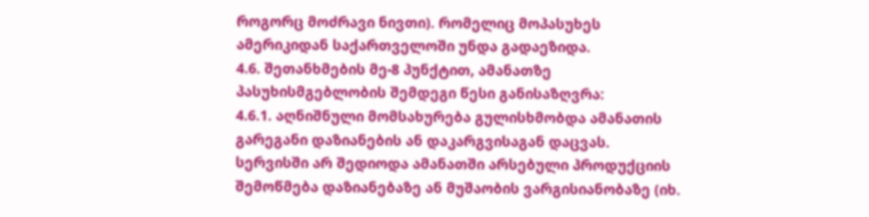როგორც მოძრავი ნივთი). რომელიც მოპასუხეს ამერიკიდან საქართველოში უნდა გადაეზიდა.
4.6. შეთანხმების მე-8 პუნქტით, ამანათზე პასუხისმგებლობის შემდეგი წესი განისაზღვრა:
4.6.1. აღნიშნული მომსახურება გულისხმობდა ამანათის გარეგანი დაზიანების ან დაკარგვისაგან დაცვას. სერვისში არ შედიოდა ამანათში არსებული პროდუქციის შემოწმება დაზიანებაზე ან მუშაობის ვარგისიანობაზე (იხ.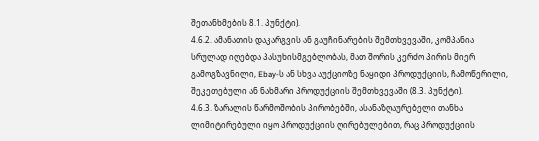შეთანხმების 8.1. პუნქტი).
4.6.2. ამანათის დაკარგვის ან გაუჩინარების შემთხვევაში, კომპანია სრულად იღებდა პასუხისმგებლობას, მათ შორის კერძო პირის მიერ გამოგზავნილი, Ebay-ს ან სხვა აუქციოზე ნაყიდი პროდუქციის, ჩამოწერილი, შეკეთებული ან ნახმარი პროდუქციის შემთხვევაში (8.3. პუნქტი).
4.6.3. ზარალის წარმოშობის პირობებში, ასანაზღაურებელი თანხა ლიმიტირებული იყო პროდუქციის ღირებულებით, რაც პროდუქციის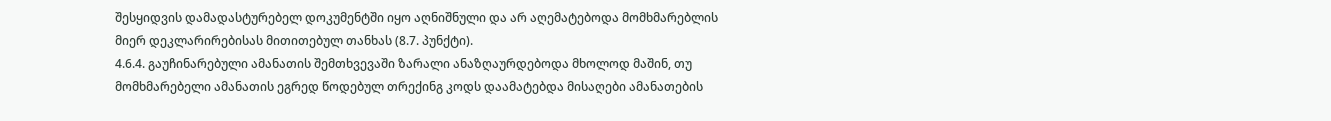შესყიდვის დამადასტურებელ დოკუმენტში იყო აღნიშნული და არ აღემატებოდა მომხმარებლის მიერ დეკლარირებისას მითითებულ თანხას (8.7. პუნქტი).
4.6.4. გაუჩინარებული ამანათის შემთხვევაში ზარალი ანაზღაურდებოდა მხოლოდ მაშინ, თუ მომხმარებელი ამანათის ეგრედ წოდებულ თრექინგ კოდს დაამატებდა მისაღები ამანათების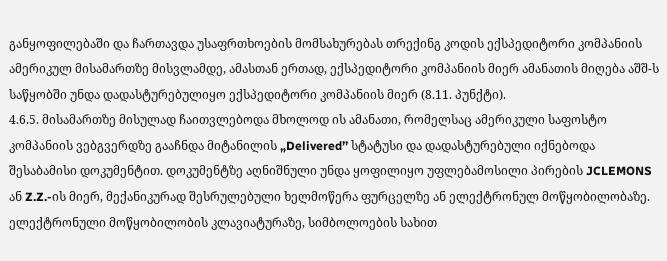განყოფილებაში და ჩართავდა უსაფრთხოების მომსახურებას თრექინგ კოდის ექსპედიტორი კომპანიის ამერიკულ მისამართზე მისვლამდე, ამასთან ერთად, ექსპედიტორი კომპანიის მიერ ამანათის მიღება აშშ-ს საწყობში უნდა დადასტურებულიყო ექსპედიტორი კომპანიის მიერ (8.11. პუნქტი).
4.6.5. მისამართზე მისულად ჩაითვლებოდა მხოლოდ ის ამანათი, რომელსაც ამერიკული საფოსტო კომპანიის ვებგვერდზე გააჩნდა მიტანილის „Delivered’’ სტატუსი და დადასტურებული იქნებოდა შესაბამისი დოკუმენტით. დოკუმენტზე აღნიშნული უნდა ყოფილიყო უფლებამოსილი პირების JCLEMONS ან Z.Z.-ის მიერ, მექანიკურად შესრულებული ხელმოწერა ფურცელზე ან ელექტრონულ მოწყობილობაზე. ელექტრონული მოწყობილობის კლავიატურაზე, სიმბოლოების სახით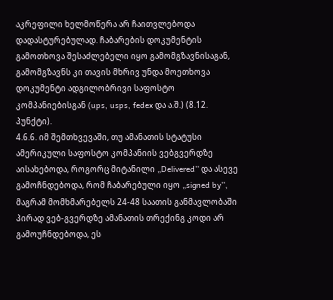აკრეფილი ხელმოწერა არ ჩაითვლებოდა დადასტურებულად. ჩაბარების დოკუმენტის გამოთხოვა შესაძლებელი იყო გამომგზავნისაგან, გამომგზავნს კი თავის მხრივ უნდა მოეთხოვა დოკუმენტი ადგილობრივი საფოსტო კომპანიებისგან (ups, usps, fedex და ა.შ.) (8.12. პუნქტი).
4.6.6. იმ შემთხვევაში, თუ ამანათის სტატუსი ამერიკული საფოსტო კომპანიის ვებგვერდზე აისახებოდა, როგორც მიტანილი „Delivered’’ და ასევე გამოჩნდებოდა, რომ ჩაბარებული იყო „signed by’’, მაგრამ მომხმარებელს 24-48 საათის განმავლობაში პირად ვებ-გვერდზე ამანათის თრექინგ კოდი არ გამოუჩნდებოდა, ეს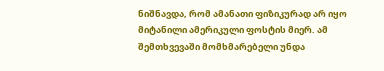ნიშნავდა, რომ ამანათი ფიზიკურად არ იყო მიტანილი ამერიკული ფოსტის მიერ. ამ შემთხვევაში მომხმარებელი უნდა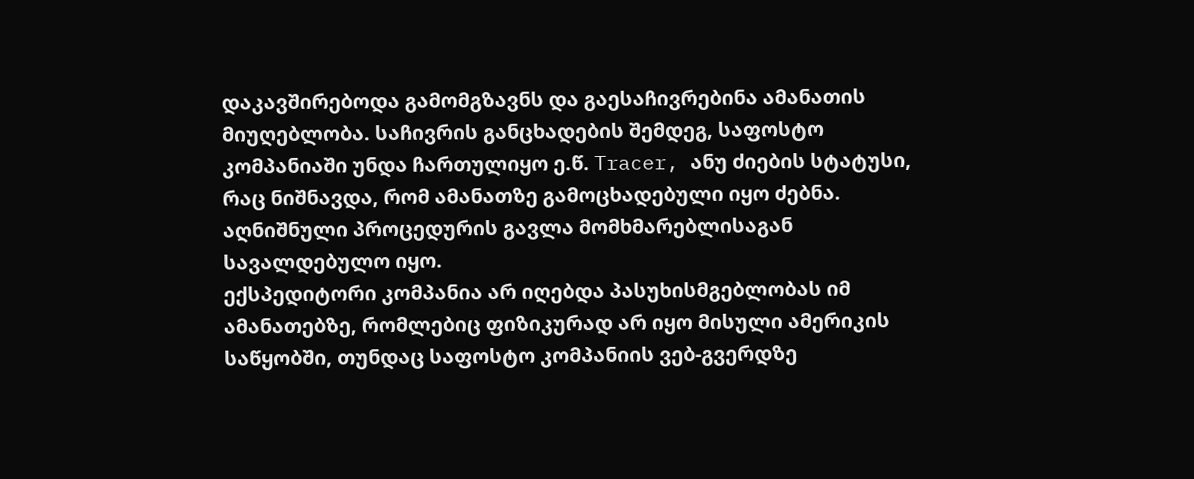დაკავშირებოდა გამომგზავნს და გაესაჩივრებინა ამანათის მიუღებლობა. საჩივრის განცხადების შემდეგ, საფოსტო კომპანიაში უნდა ჩართულიყო ე.წ. Tracer, ანუ ძიების სტატუსი, რაც ნიშნავდა, რომ ამანათზე გამოცხადებული იყო ძებნა. აღნიშნული პროცედურის გავლა მომხმარებლისაგან სავალდებულო იყო.
ექსპედიტორი კომპანია არ იღებდა პასუხისმგებლობას იმ ამანათებზე, რომლებიც ფიზიკურად არ იყო მისული ამერიკის საწყობში, თუნდაც საფოსტო კომპანიის ვებ-გვერდზე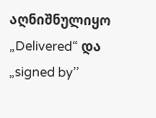აღნიშნულიყო „Delivered“ და „signed by’’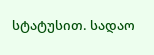სტატუსით. სადაო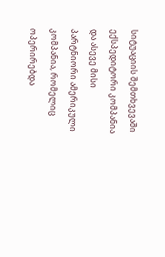სიტუაციის შემთხვევაში ექსპედიტორი კომპანია და ასევე მისი პარტნიორი ამერიკული კომპანია, რომელიც ოპერირებდა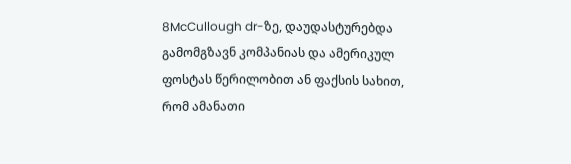8McCullough dr-ზე, დაუდასტურებდა გამომგზავნ კომპანიას და ამერიკულ ფოსტას წერილობით ან ფაქსის სახით, რომ ამანათი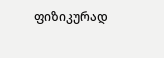ფიზიკურად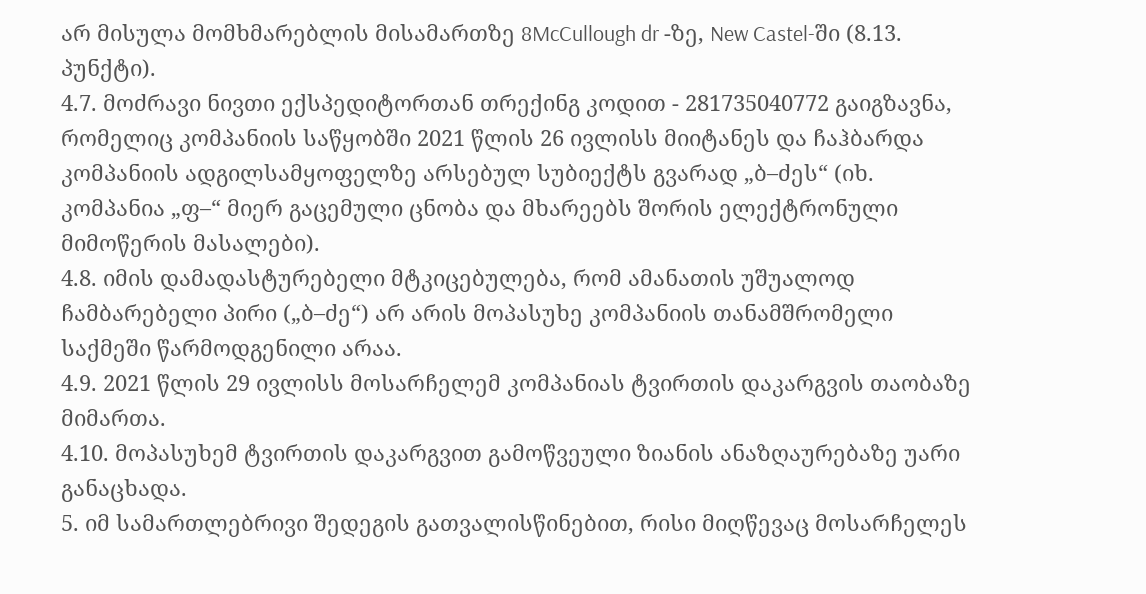არ მისულა მომხმარებლის მისამართზე 8McCullough dr -ზე, New Castel-ში (8.13. პუნქტი).
4.7. მოძრავი ნივთი ექსპედიტორთან თრექინგ კოდით - 281735040772 გაიგზავნა, რომელიც კომპანიის საწყობში 2021 წლის 26 ივლისს მიიტანეს და ჩაჰბარდა კომპანიის ადგილსამყოფელზე არსებულ სუბიექტს გვარად „ბ–ძეს“ (იხ. კომპანია „ფ–“ მიერ გაცემული ცნობა და მხარეებს შორის ელექტრონული მიმოწერის მასალები).
4.8. იმის დამადასტურებელი მტკიცებულება, რომ ამანათის უშუალოდ ჩამბარებელი პირი („ბ–ძე“) არ არის მოპასუხე კომპანიის თანამშრომელი საქმეში წარმოდგენილი არაა.
4.9. 2021 წლის 29 ივლისს მოსარჩელემ კომპანიას ტვირთის დაკარგვის თაობაზე მიმართა.
4.10. მოპასუხემ ტვირთის დაკარგვით გამოწვეული ზიანის ანაზღაურებაზე უარი განაცხადა.
5. იმ სამართლებრივი შედეგის გათვალისწინებით, რისი მიღწევაც მოსარჩელეს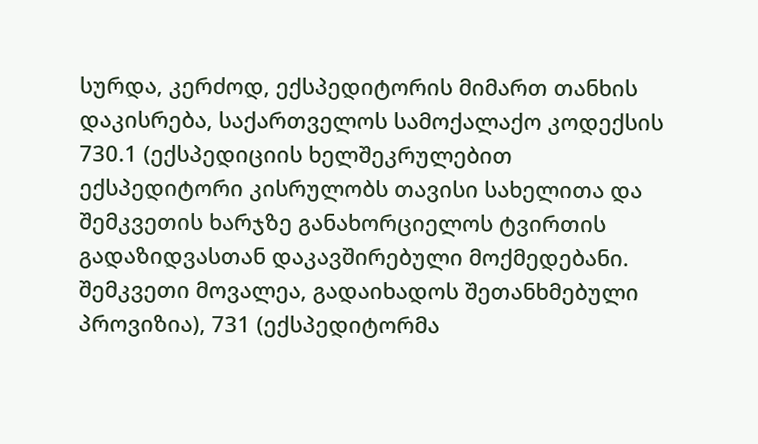სურდა, კერძოდ, ექსპედიტორის მიმართ თანხის დაკისრება, საქართველოს სამოქალაქო კოდექსის 730.1 (ექსპედიციის ხელშეკრულებით ექსპედიტორი კისრულობს თავისი სახელითა და შემკვეთის ხარჯზე განახორციელოს ტვირთის გადაზიდვასთან დაკავშირებული მოქმედებანი. შემკვეთი მოვალეა, გადაიხადოს შეთანხმებული პროვიზია), 731 (ექსპედიტორმა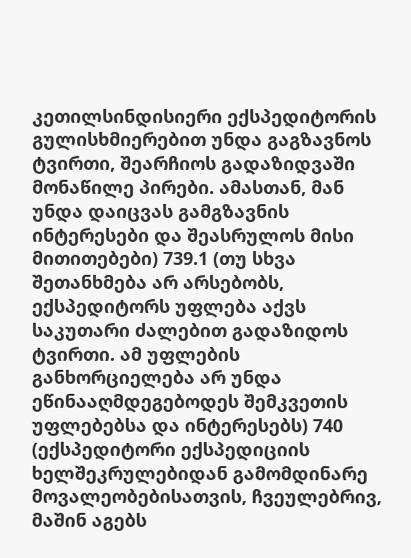კეთილსინდისიერი ექსპედიტორის გულისხმიერებით უნდა გაგზავნოს ტვირთი, შეარჩიოს გადაზიდვაში მონაწილე პირები. ამასთან, მან უნდა დაიცვას გამგზავნის ინტერესები და შეასრულოს მისი მითითებები) 739.1 (თუ სხვა შეთანხმება არ არსებობს, ექსპედიტორს უფლება აქვს საკუთარი ძალებით გადაზიდოს ტვირთი. ამ უფლების განხორციელება არ უნდა ეწინააღმდეგებოდეს შემკვეთის უფლებებსა და ინტერესებს) 740 (ექსპედიტორი ექსპედიციის ხელშეკრულებიდან გამომდინარე მოვალეობებისათვის, ჩვეულებრივ, მაშინ აგებს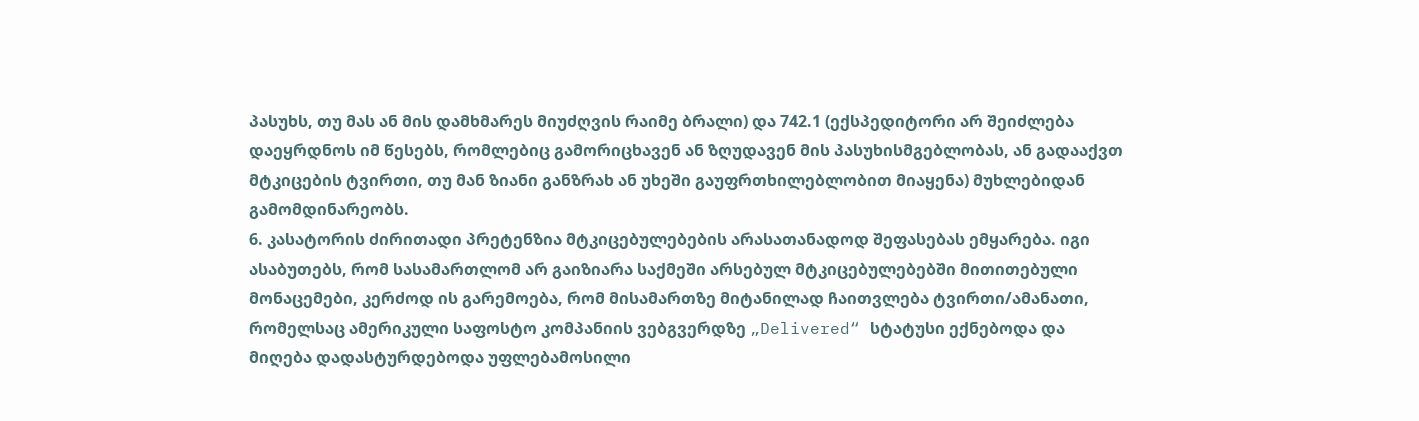პასუხს, თუ მას ან მის დამხმარეს მიუძღვის რაიმე ბრალი) და 742.1 (ექსპედიტორი არ შეიძლება დაეყრდნოს იმ წესებს, რომლებიც გამორიცხავენ ან ზღუდავენ მის პასუხისმგებლობას, ან გადააქვთ მტკიცების ტვირთი, თუ მან ზიანი განზრახ ან უხეში გაუფრთხილებლობით მიაყენა) მუხლებიდან გამომდინარეობს.
6. კასატორის ძირითადი პრეტენზია მტკიცებულებების არასათანადოდ შეფასებას ემყარება. იგი ასაბუთებს, რომ სასამართლომ არ გაიზიარა საქმეში არსებულ მტკიცებულებებში მითითებული მონაცემები, კერძოდ ის გარემოება, რომ მისამართზე მიტანილად ჩაითვლება ტვირთი/ამანათი, რომელსაც ამერიკული საფოსტო კომპანიის ვებგვერდზე „Delivered“ სტატუსი ექნებოდა და მიღება დადასტურდებოდა უფლებამოსილი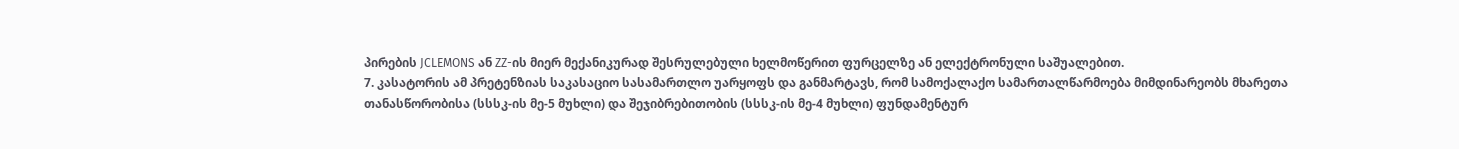პირების JCLEMONS ან ZZ-ის მიერ მექანიკურად შესრულებული ხელმოწერით ფურცელზე ან ელექტრონული საშუალებით.
7. კასატორის ამ პრეტენზიას საკასაციო სასამართლო უარყოფს და განმარტავს, რომ სამოქალაქო სამართალწარმოება მიმდინარეობს მხარეთა თანასწორობისა (სსსკ-ის მე-5 მუხლი) და შეჯიბრებითობის (სსსკ-ის მე-4 მუხლი) ფუნდამენტურ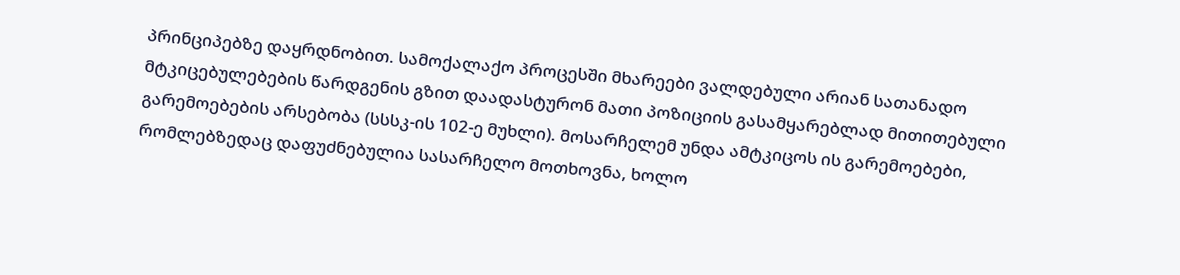პრინციპებზე დაყრდნობით. სამოქალაქო პროცესში მხარეები ვალდებული არიან სათანადო მტკიცებულებების წარდგენის გზით დაადასტურონ მათი პოზიციის გასამყარებლად მითითებული გარემოებების არსებობა (სსსკ-ის 102-ე მუხლი). მოსარჩელემ უნდა ამტკიცოს ის გარემოებები, რომლებზედაც დაფუძნებულია სასარჩელო მოთხოვნა, ხოლო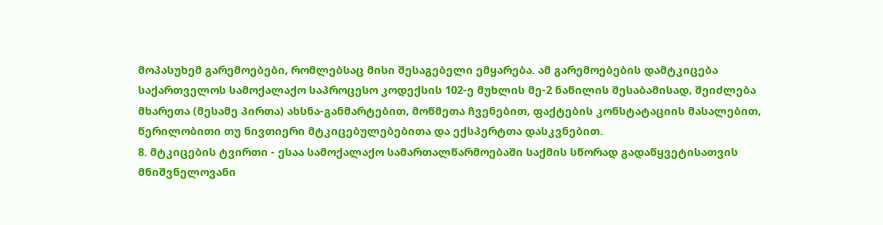მოპასუხემ გარემოებები, რომლებსაც მისი შესაგებელი ემყარება. ამ გარემოებების დამტკიცება საქართველოს სამოქალაქო საპროცესო კოდექსის 102-ე მუხლის მე-2 ნაწილის შესაბამისად, შეიძლება მხარეთა (მესამე პირთა) ახსნა-განმარტებით, მოწმეთა ჩვენებით, ფაქტების კონსტატაციის მასალებით, წერილობითი თუ ნივთიერი მტკიცებულებებითა და ექსპერტთა დასკვნებით.
8. მტკიცების ტვირთი - ესაა სამოქალაქო სამართალწარმოებაში საქმის სწორად გადაწყვეტისათვის მნიშვნელოვანი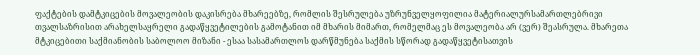ფაქტების დამტკიცების მოვალეობის დაკისრება მხარეებზე, რომლის შესრულება უზრუნველყოფილია მატერიალურსამართლებრივი თვალსაზრისით არახელსაყრელი გადაწყვეტილების გამოტანით იმ მხარის მიმართ, რომელმაც ეს მოვალეობა არ (ვერ) შეასრულა. მხარეთა მტკიცებითი საქმიანობის საბოლოო მიზანი - ესაა სასამართლოს დარწმუნება საქმის სწორად გადაწყვეტისათვის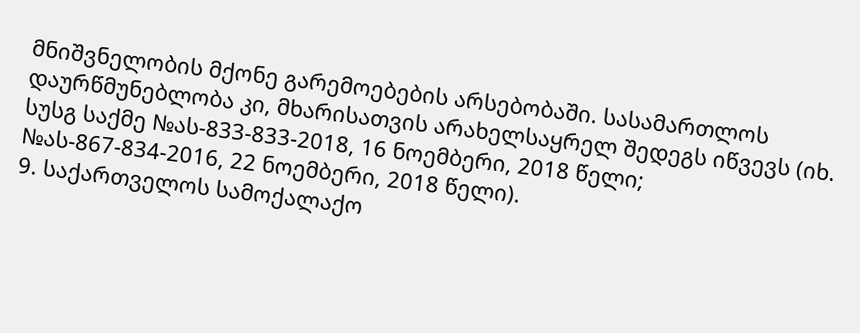მნიშვნელობის მქონე გარემოებების არსებობაში. სასამართლოს დაურწმუნებლობა კი, მხარისათვის არახელსაყრელ შედეგს იწვევს (იხ. სუსგ საქმე №ას-833-833-2018, 16 ნოემბერი, 2018 წელი; №ას-867-834-2016, 22 ნოემბერი, 2018 წელი).
9. საქართველოს სამოქალაქო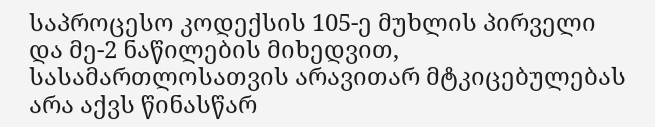საპროცესო კოდექსის 105-ე მუხლის პირველი და მე-2 ნაწილების მიხედვით, სასამართლოსათვის არავითარ მტკიცებულებას არა აქვს წინასწარ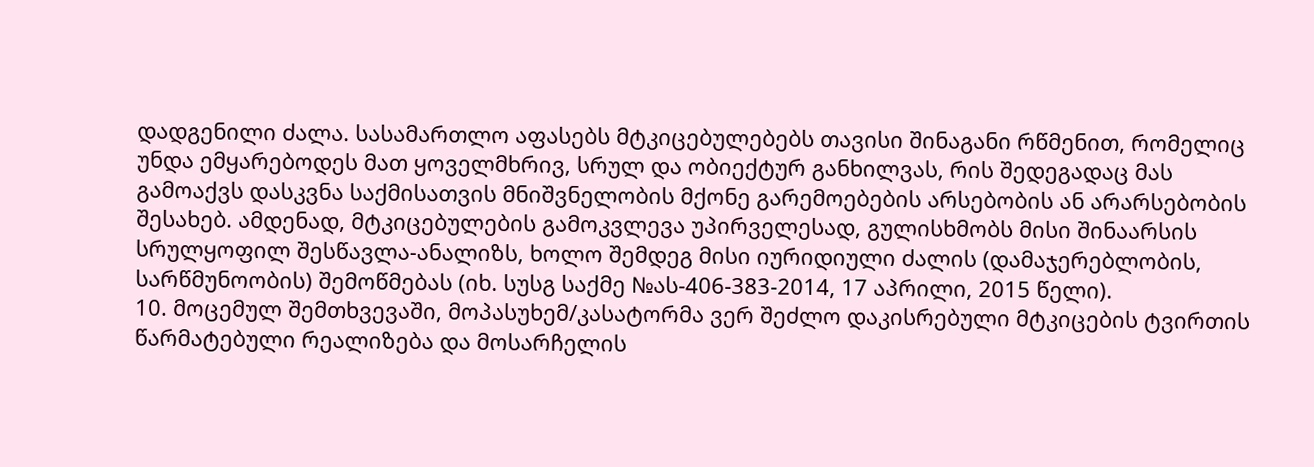დადგენილი ძალა. სასამართლო აფასებს მტკიცებულებებს თავისი შინაგანი რწმენით, რომელიც უნდა ემყარებოდეს მათ ყოველმხრივ, სრულ და ობიექტურ განხილვას, რის შედეგადაც მას გამოაქვს დასკვნა საქმისათვის მნიშვნელობის მქონე გარემოებების არსებობის ან არარსებობის შესახებ. ამდენად, მტკიცებულების გამოკვლევა უპირველესად, გულისხმობს მისი შინაარსის სრულყოფილ შესწავლა-ანალიზს, ხოლო შემდეგ მისი იურიდიული ძალის (დამაჯერებლობის, სარწმუნოობის) შემოწმებას (იხ. სუსგ საქმე №ას-406-383-2014, 17 აპრილი, 2015 წელი).
10. მოცემულ შემთხვევაში, მოპასუხემ/კასატორმა ვერ შეძლო დაკისრებული მტკიცების ტვირთის წარმატებული რეალიზება და მოსარჩელის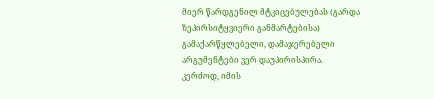მიერ წარდგენილ მტკიცებულებას (გარდა ზეპირსიტყვიერი განმარტებისა) გამაქარწყლებელი, დამაჯერებელი არგუმენტები ვერ დაუპირისპირა.
კერძოდ, იმის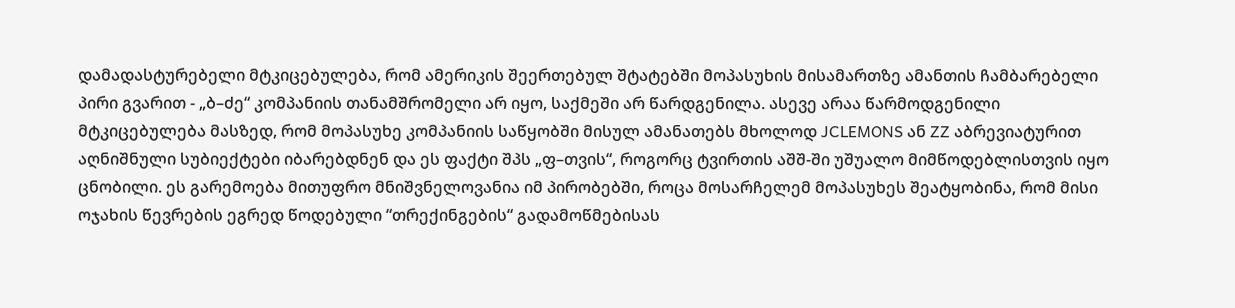დამადასტურებელი მტკიცებულება, რომ ამერიკის შეერთებულ შტატებში მოპასუხის მისამართზე ამანთის ჩამბარებელი პირი გვარით - „ბ–ძე“ კომპანიის თანამშრომელი არ იყო, საქმეში არ წარდგენილა. ასევე არაა წარმოდგენილი მტკიცებულება მასზედ, რომ მოპასუხე კომპანიის საწყობში მისულ ამანათებს მხოლოდ JCLEMONS ან ZZ აბრევიატურით აღნიშნული სუბიექტები იბარებდნენ და ეს ფაქტი შპს „ფ–თვის“, როგორც ტვირთის აშშ-ში უშუალო მიმწოდებლისთვის იყო ცნობილი. ეს გარემოება მითუფრო მნიშვნელოვანია იმ პირობებში, როცა მოსარჩელემ მოპასუხეს შეატყობინა, რომ მისი ოჯახის წევრების ეგრედ წოდებული “თრექინგების“ გადამოწმებისას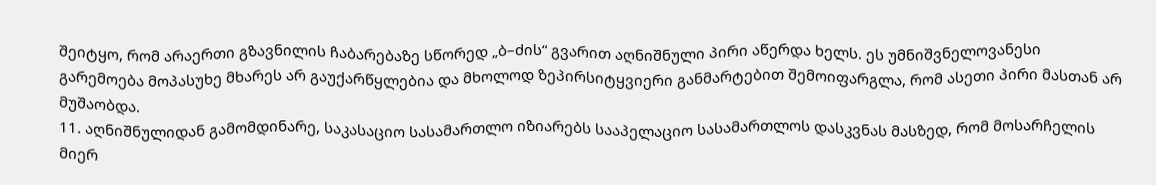შეიტყო, რომ არაერთი გზავნილის ჩაბარებაზე სწორედ „ბ–ძის“ გვარით აღნიშნული პირი აწერდა ხელს. ეს უმნიშვნელოვანესი გარემოება მოპასუხე მხარეს არ გაუქარწყლებია და მხოლოდ ზეპირსიტყვიერი განმარტებით შემოიფარგლა, რომ ასეთი პირი მასთან არ მუშაობდა.
11. აღნიშნულიდან გამომდინარე, საკასაციო სასამართლო იზიარებს სააპელაციო სასამართლოს დასკვნას მასზედ, რომ მოსარჩელის მიერ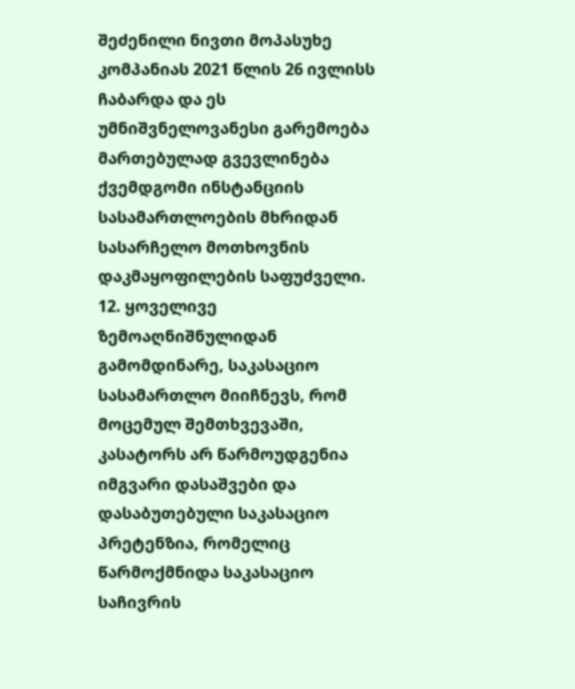შეძენილი ნივთი მოპასუხე კომპანიას 2021 წლის 26 ივლისს ჩაბარდა და ეს უმნიშვნელოვანესი გარემოება მართებულად გვევლინება ქვემდგომი ინსტანციის სასამართლოების მხრიდან სასარჩელო მოთხოვნის დაკმაყოფილების საფუძველი.
12. ყოველივე ზემოაღნიშნულიდან გამომდინარე, საკასაციო სასამართლო მიიჩნევს, რომ მოცემულ შემთხვევაში, კასატორს არ წარმოუდგენია იმგვარი დასაშვები და დასაბუთებული საკასაციო პრეტენზია, რომელიც წარმოქმნიდა საკასაციო საჩივრის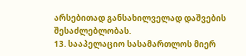არსებითად განსახილველად დაშვების შესაძლებლობას.
13. სააპელაციო სასამართლოს მიერ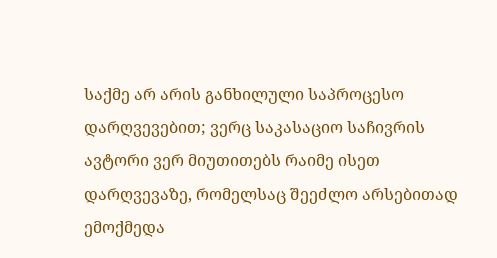საქმე არ არის განხილული საპროცესო დარღვევებით; ვერც საკასაციო საჩივრის ავტორი ვერ მიუთითებს რაიმე ისეთ დარღვევაზე, რომელსაც შეეძლო არსებითად ემოქმედა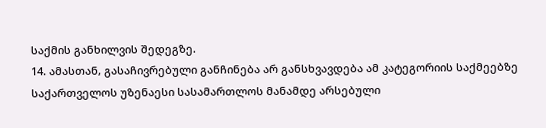საქმის განხილვის შედეგზე.
14. ამასთან, გასაჩივრებული განჩინება არ განსხვავდება ამ კატეგორიის საქმეებზე საქართველოს უზენაესი სასამართლოს მანამდე არსებული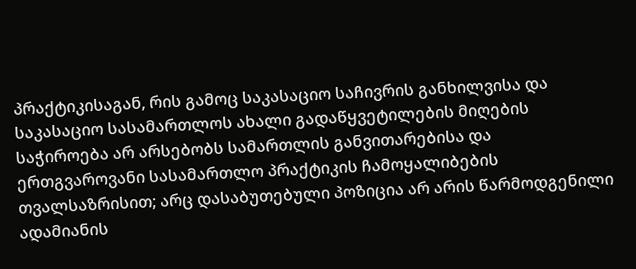პრაქტიკისაგან, რის გამოც საკასაციო საჩივრის განხილვისა და საკასაციო სასამართლოს ახალი გადაწყვეტილების მიღების საჭიროება არ არსებობს სამართლის განვითარებისა და ერთგვაროვანი სასამართლო პრაქტიკის ჩამოყალიბების თვალსაზრისით; არც დასაბუთებული პოზიცია არ არის წარმოდგენილი ადამიანის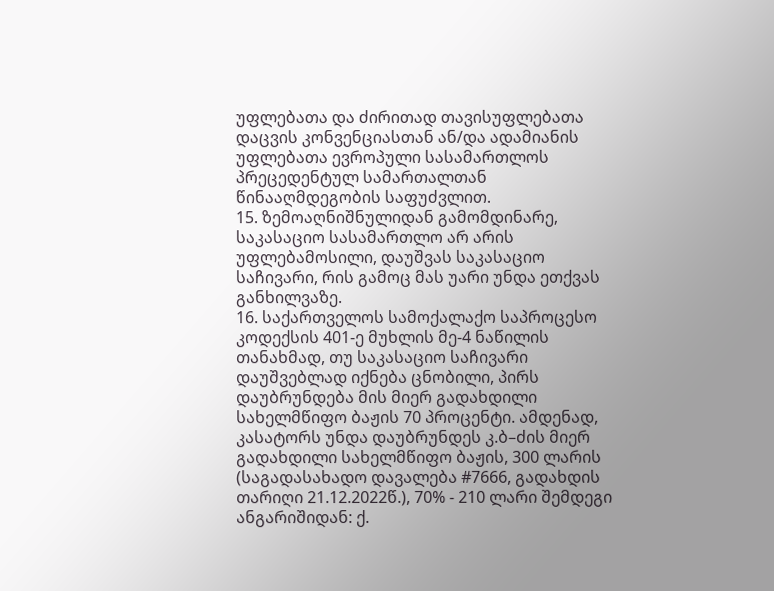უფლებათა და ძირითად თავისუფლებათა დაცვის კონვენციასთან ან/და ადამიანის უფლებათა ევროპული სასამართლოს პრეცედენტულ სამართალთან წინააღმდეგობის საფუძვლით.
15. ზემოაღნიშნულიდან გამომდინარე, საკასაციო სასამართლო არ არის უფლებამოსილი, დაუშვას საკასაციო საჩივარი, რის გამოც მას უარი უნდა ეთქვას განხილვაზე.
16. საქართველოს სამოქალაქო საპროცესო კოდექსის 401-ე მუხლის მე-4 ნაწილის თანახმად, თუ საკასაციო საჩივარი დაუშვებლად იქნება ცნობილი, პირს დაუბრუნდება მის მიერ გადახდილი სახელმწიფო ბაჟის 70 პროცენტი. ამდენად, კასატორს უნდა დაუბრუნდეს კ.ბ–ძის მიერ გადახდილი სახელმწიფო ბაჟის, 300 ლარის (საგადასახადო დავალება #7666, გადახდის თარიღი 21.12.2022წ.), 70% - 210 ლარი შემდეგი ანგარიშიდან: ქ.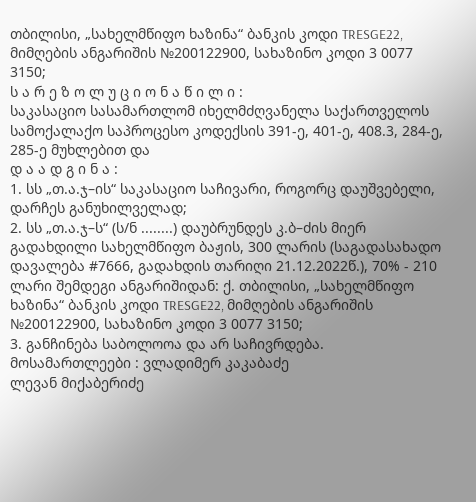თბილისი, „სახელმწიფო ხაზინა“ ბანკის კოდი TRESGE22, მიმღების ანგარიშის №200122900, სახაზინო კოდი 3 0077 3150;
ს ა რ ე ზ ო ლ უ ც ი ო ნ ა წ ი ლ ი :
საკასაციო სასამართლომ იხელმძღვანელა საქართველოს სამოქალაქო საპროცესო კოდექსის 391-ე, 401-ე, 408.3, 284-ე, 285-ე მუხლებით და
დ ა ა დ გ ი ნ ა :
1. სს „თ.ა.ჯ–ის“ საკასაციო საჩივარი, როგორც დაუშვებელი, დარჩეს განუხილველად;
2. სს „თ.ა.ჯ–ს“ (ს/ნ ........) დაუბრუნდეს კ.ბ–ძის მიერ გადახდილი სახელმწიფო ბაჟის, 300 ლარის (საგადასახადო დავალება #7666, გადახდის თარიღი 21.12.2022წ.), 70% - 210 ლარი შემდეგი ანგარიშიდან: ქ. თბილისი, „სახელმწიფო ხაზინა“ ბანკის კოდი TRESGE22, მიმღების ანგარიშის №200122900, სახაზინო კოდი 3 0077 3150;
3. განჩინება საბოლოოა და არ საჩივრდება.
მოსამართლეები : ვლადიმერ კაკაბაძე
ლევან მიქაბერიძე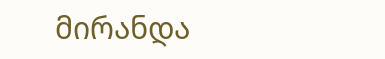მირანდა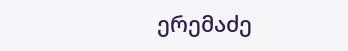ერემაძე